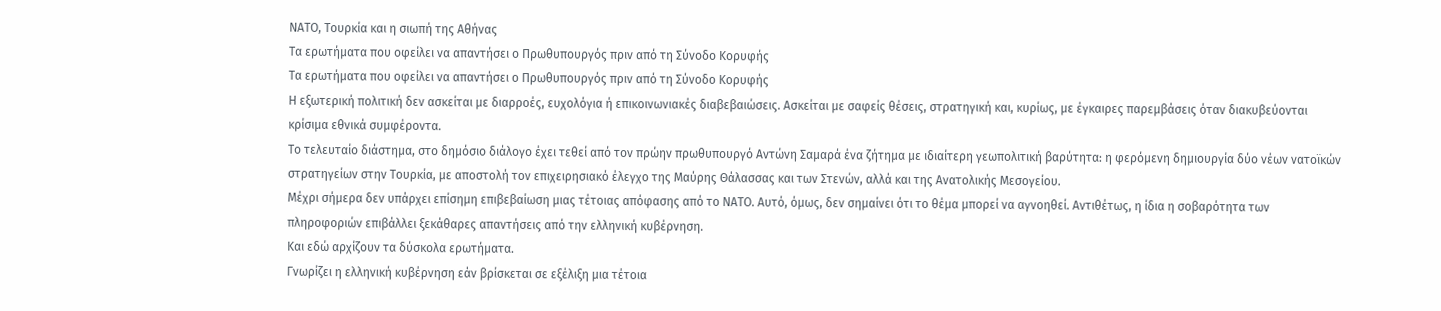ΝΑΤΟ, Τουρκία και η σιωπή της Αθήνας
Τα ερωτήματα που οφείλει να απαντήσει ο Πρωθυπουργός πριν από τη Σύνοδο Κορυφής
Τα ερωτήματα που οφείλει να απαντήσει ο Πρωθυπουργός πριν από τη Σύνοδο Κορυφής
Η εξωτερική πολιτική δεν ασκείται με διαρροές, ευχολόγια ή επικοινωνιακές διαβεβαιώσεις. Ασκείται με σαφείς θέσεις, στρατηγική και, κυρίως, με έγκαιρες παρεμβάσεις όταν διακυβεύονται κρίσιμα εθνικά συμφέροντα.
Το τελευταίο διάστημα, στο δημόσιο διάλογο έχει τεθεί από τον πρώην πρωθυπουργό Αντώνη Σαμαρά ένα ζήτημα με ιδιαίτερη γεωπολιτική βαρύτητα: η φερόμενη δημιουργία δύο νέων νατοϊκών στρατηγείων στην Τουρκία, με αποστολή τον επιχειρησιακό έλεγχο της Μαύρης Θάλασσας και των Στενών, αλλά και της Ανατολικής Μεσογείου.
Μέχρι σήμερα δεν υπάρχει επίσημη επιβεβαίωση μιας τέτοιας απόφασης από το ΝΑΤΟ. Αυτό, όμως, δεν σημαίνει ότι το θέμα μπορεί να αγνοηθεί. Αντιθέτως, η ίδια η σοβαρότητα των πληροφοριών επιβάλλει ξεκάθαρες απαντήσεις από την ελληνική κυβέρνηση.
Και εδώ αρχίζουν τα δύσκολα ερωτήματα.
Γνωρίζει η ελληνική κυβέρνηση εάν βρίσκεται σε εξέλιξη μια τέτοια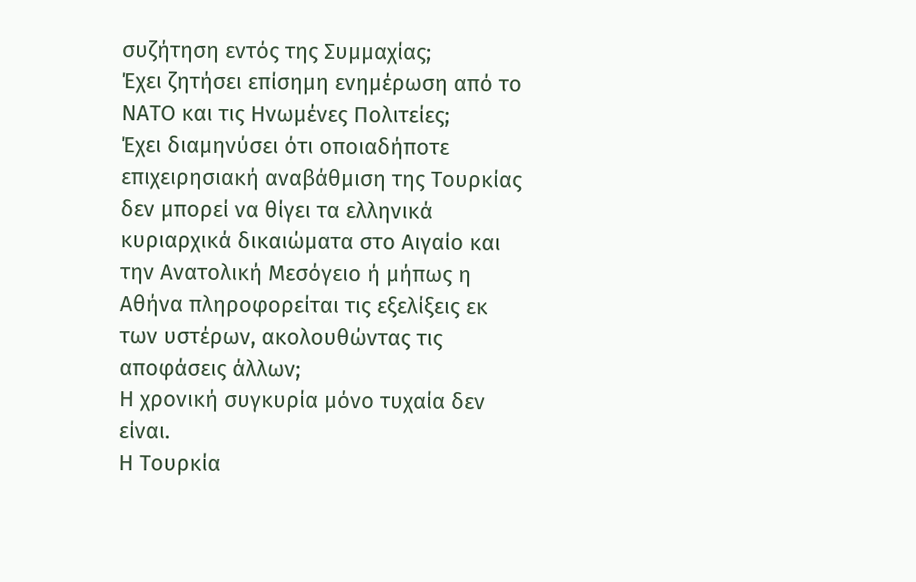συζήτηση εντός της Συμμαχίας;
Έχει ζητήσει επίσημη ενημέρωση από το ΝΑΤΟ και τις Ηνωμένες Πολιτείες;
Έχει διαμηνύσει ότι οποιαδήποτε επιχειρησιακή αναβάθμιση της Τουρκίας δεν μπορεί να θίγει τα ελληνικά κυριαρχικά δικαιώματα στο Αιγαίο και την Ανατολική Μεσόγειο ή μήπως η Αθήνα πληροφορείται τις εξελίξεις εκ των υστέρων, ακολουθώντας τις αποφάσεις άλλων;
Η χρονική συγκυρία μόνο τυχαία δεν είναι.
Η Τουρκία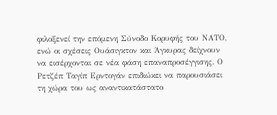φιλοξενεί την επόμενη Σύνοδο Κορυφής του ΝΑΤΟ, ενώ οι σχέσεις Ουάσιγκτον και Άγκυρας δείχνουν να εισέρχονται σε νέα φάση επαναπροσέγγισης. Ο Ρετζέπ Ταγίπ Ερντογάν επιδιώκει να παρουσιάσει τη χώρα του ως αναντικατάστατο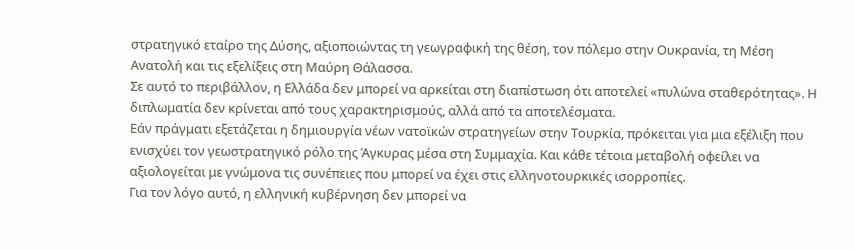στρατηγικό εταίρο της Δύσης, αξιοποιώντας τη γεωγραφική της θέση, τον πόλεμο στην Ουκρανία, τη Μέση Ανατολή και τις εξελίξεις στη Μαύρη Θάλασσα.
Σε αυτό το περιβάλλον, η Ελλάδα δεν μπορεί να αρκείται στη διαπίστωση ότι αποτελεί «πυλώνα σταθερότητας». Η διπλωματία δεν κρίνεται από τους χαρακτηρισμούς, αλλά από τα αποτελέσματα.
Εάν πράγματι εξετάζεται η δημιουργία νέων νατοϊκών στρατηγείων στην Τουρκία, πρόκειται για μια εξέλιξη που ενισχύει τον γεωστρατηγικό ρόλο της Άγκυρας μέσα στη Συμμαχία. Και κάθε τέτοια μεταβολή οφείλει να αξιολογείται με γνώμονα τις συνέπειες που μπορεί να έχει στις ελληνοτουρκικές ισορροπίες.
Για τον λόγο αυτό, η ελληνική κυβέρνηση δεν μπορεί να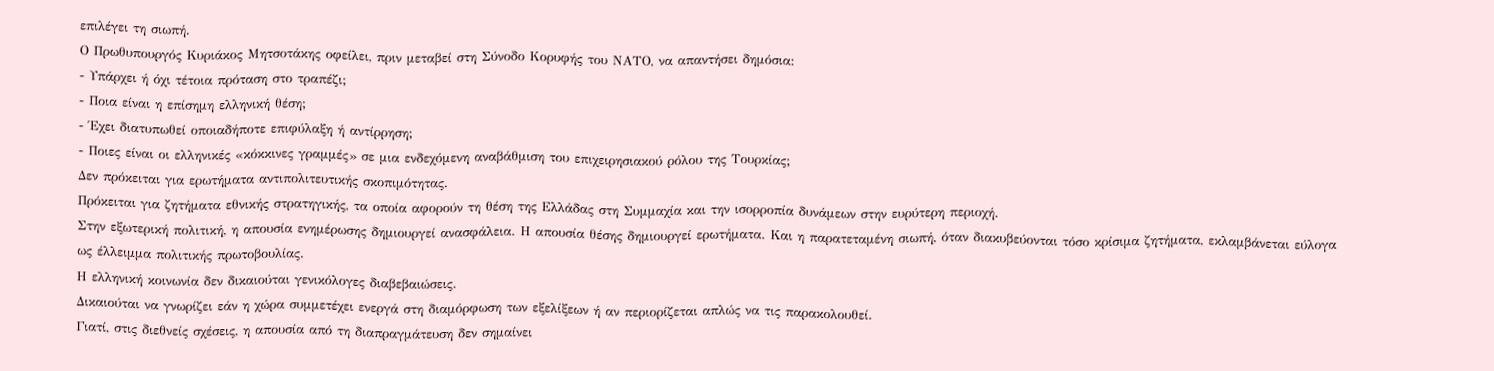επιλέγει τη σιωπή.
Ο Πρωθυπουργός Κυριάκος Μητσοτάκης οφείλει, πριν μεταβεί στη Σύνοδο Κορυφής του ΝΑΤΟ, να απαντήσει δημόσια:
- Υπάρχει ή όχι τέτοια πρόταση στο τραπέζι;
- Ποια είναι η επίσημη ελληνική θέση;
- Έχει διατυπωθεί οποιαδήποτε επιφύλαξη ή αντίρρηση;
- Ποιες είναι οι ελληνικές «κόκκινες γραμμές» σε μια ενδεχόμενη αναβάθμιση του επιχειρησιακού ρόλου της Τουρκίας;
Δεν πρόκειται για ερωτήματα αντιπολιτευτικής σκοπιμότητας.
Πρόκειται για ζητήματα εθνικής στρατηγικής, τα οποία αφορούν τη θέση της Ελλάδας στη Συμμαχία και την ισορροπία δυνάμεων στην ευρύτερη περιοχή.
Στην εξωτερική πολιτική, η απουσία ενημέρωσης δημιουργεί ανασφάλεια. Η απουσία θέσης δημιουργεί ερωτήματα. Και η παρατεταμένη σιωπή, όταν διακυβεύονται τόσο κρίσιμα ζητήματα, εκλαμβάνεται εύλογα ως έλλειμμα πολιτικής πρωτοβουλίας.
Η ελληνική κοινωνία δεν δικαιούται γενικόλογες διαβεβαιώσεις.
Δικαιούται να γνωρίζει εάν η χώρα συμμετέχει ενεργά στη διαμόρφωση των εξελίξεων ή αν περιορίζεται απλώς να τις παρακολουθεί.
Γιατί, στις διεθνείς σχέσεις, η απουσία από τη διαπραγμάτευση δεν σημαίνει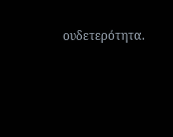ουδετερότητα.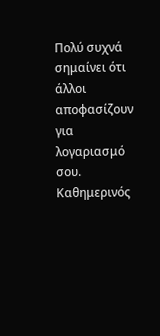Πολύ συχνά σημαίνει ότι άλλοι αποφασίζουν για λογαριασμό σου.
Καθημερινός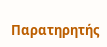Παρατηρητής